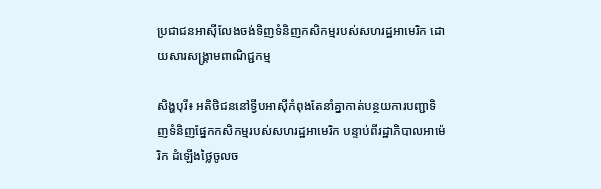ប្រជាជនអាស៊ីលែងចង់ទិញទំនិញកសិកម្មរបស់សហរដ្ឋអាមេរិក ដោយសារសង្គ្រាមពាណិជ្ជកម្ម

សិង្ហបុរី៖ អតិថិជននៅទ្វីបអាស៊ីកំពុងតែនាំគ្នាកាត់បន្ថយការបញ្ជាទិញទំនិញផ្នែកកសិកម្មរបស់សហរដ្ឋអាមេរិក បន្ទាប់ពីរដ្ឋាភិបាលអាម៉េរិក ដំឡើងថ្លៃចូលច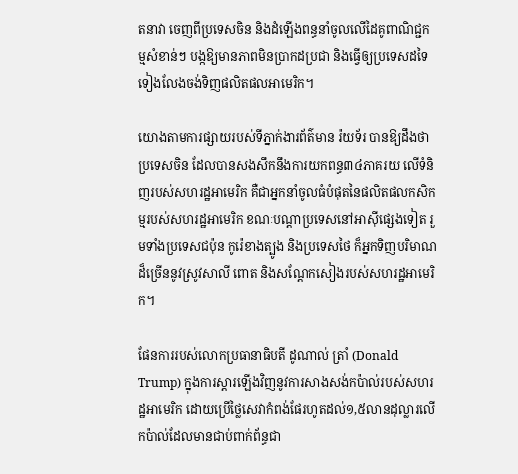តនាវា ចេញពីប្រទេសចិន និងដំឡើងពន្ធនាំចូលលើដៃគូពាណិជ្ជកម្មសំខាន់ៗ បង្កឱ្យមានភាពមិនប្រាកដប្រជា និងធ្វើឲ្យប្រទេសដទៃទៀងលែងចង់ទិញផលិតផលអាមេរិក។

យោងតាមការផ្សាយរបស់ទីភ្នាក់ងារព័ត៌មាន រ៉យទ័រ បានឱ្យដឹងថា ប្រទេសចិន ដែលបានសងសឹកនឹងការយកពន្ធ៣៤ភាគរយ លើទំនិញរបស់សហរដ្ឋអាមេរិក គឺជាអ្នកនាំចូលធំបំផុតនៃផលិតផលកសិកម្មរបស់សហរដ្ឋអាមេរិក ខណៈបណ្តាប្រទេសនៅអាស៊ីផ្សេងទៀត រួមទាំងប្រទេសជប៉ុន កូរ៉េខាងត្បូង និងប្រទេសថៃ ក៏អ្នកទិញបរិមាណដ៏ច្រើននូវស្រូវសាលី ពោត និងសណ្តែកសៀងរបស់សហរដ្ឋអាមេរិក។

ផែនការរបស់លោកប្រធានាធិបតី ដូណាល់ ត្រាំ (Donald Trump) ក្នុងការស្តារឡើងវិញនូវការសាងសង់កប៉ាល់របស់សហរដ្ឋអាមេរិក ដោយប្រើថ្លៃសេវាកំពង់ផែរហូតដល់១,៥លានដុល្លារលើកប៉ាល់ដែលមានជាប់ពាក់ព័ន្ធជា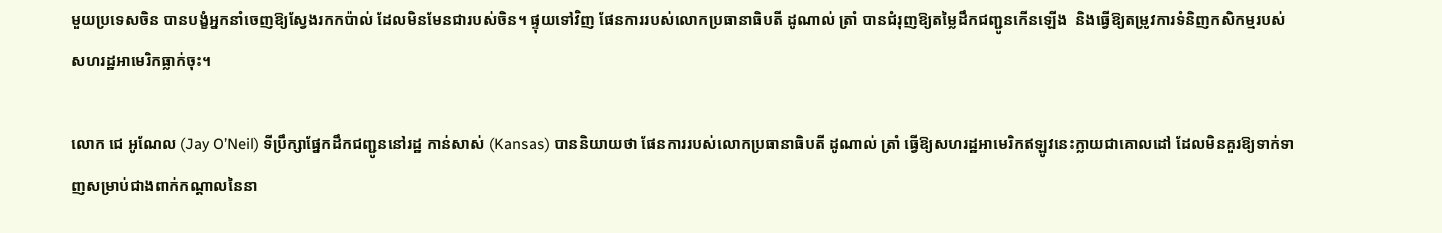មួយប្រទេសចិន បានបង្ខំអ្នកនាំចេញឱ្យស្វែងរកកប៉ាល់ ដែលមិនមែនជារបស់ចិន។ ផ្ទុយទៅវិញ ផែនការរបស់លោកប្រធានាធិបតី ដូណាល់ ត្រាំ បានជំរុញឱ្យតម្លៃដឹកជញ្ជូនកើនឡើង  និងធ្វើឱ្យតម្រូវការទំនិញកសិកម្មរបស់សហរដ្ឋអាមេរិកធ្លាក់ចុះ។

លោក ជេ អូណែល (Jay O’Neil) ទីប្រឹក្សាផ្នែកដឹកជញ្ជូននៅរដ្ឋ កាន់សាស់ (Kansas) បាននិយាយថា ផែនការរបស់លោកប្រធានាធិបតី ដូណាល់ ត្រាំ ធ្វើឱ្យសហរដ្ឋអាមេរិកឥឡូវនេះក្លាយជាគោលដៅ ដែលមិនគួរឱ្យទាក់ទាញសម្រាប់ជាងពាក់កណ្តាលនៃនា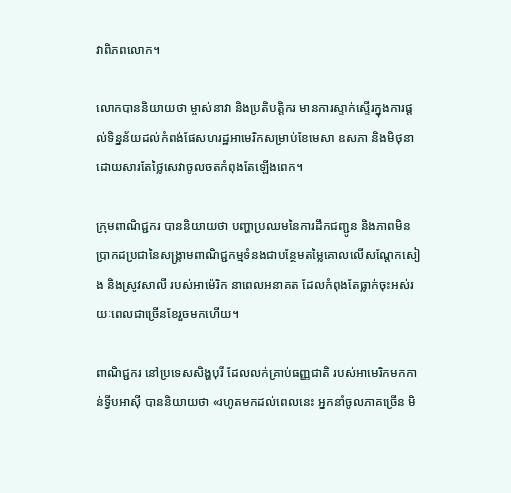វាពិភពលោក។

លោកបាននិយាយថា ម្ចាស់នាវា និងប្រតិបត្តិករ មានការស្ទាក់ស្ទើរក្នុងការផ្តល់ទិន្នន័យដល់កំពង់ផែសហរដ្ឋអាមេរិកសម្រាប់ខែមេសា ឧសភា និងមិថុនា ដោយសារតែថ្លៃសេវាចូលចតកំពុងតែឡើងពេក។

ក្រុមពាណិជ្ជករ បាននិយាយថា បញ្ហាប្រឈមនៃការដឹកជញ្ជូន និងភាពមិនប្រាកដប្រជានៃសង្គ្រាមពាណិជ្ជកម្មទំនងជាបន្ថែមតម្លៃគោលលើសណ្តែកសៀង និងស្រូវសាលី របស់អាម៉េរិក នាពេលអនាគត ដែលកំពុងតែធ្លាក់ចុះអស់រយៈពេលជាច្រើនខែរួចមកហើយ។

ពាណិជ្ជករ នៅប្រទេសសិង្ហបុរី ដែលលក់គ្រាប់ធញ្ញជាតិ របស់អាមេរិកមកកាន់ទ្វីបអាស៊ី បាននិយាយថា «រហូតមកដល់ពេលនេះ អ្នកនាំចូលភាគច្រើន មិ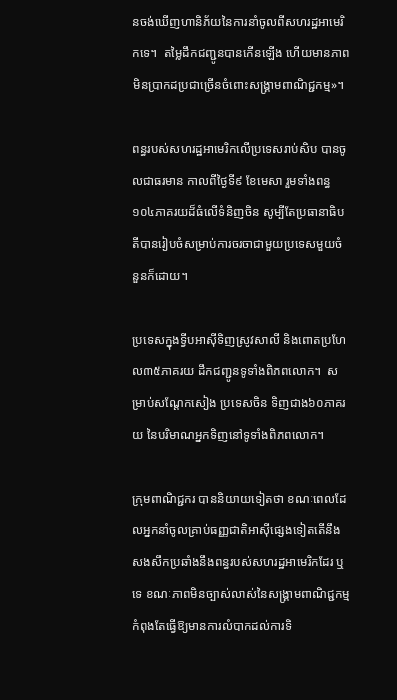នចង់ឃើញហានិភ័យនៃការនាំចូលពីសហរដ្ឋអាមេរិកទេ។  តម្លៃដឹកជញ្ជូនបានកើនឡើង ហើយមានភាពមិនប្រាកដប្រជាច្រើនចំពោះសង្រ្គាមពាណិជ្ជកម្ម»។

ពន្ធរបស់សហរដ្ឋអាមេរិកលើប្រទេសរាប់សិប បានចូលជាធរមាន កាលពីថ្ងៃទី៩ ខែមេសា រួមទាំងពន្ធ១០៤ភាគរយដ៏ធំលើទំនិញចិន សូម្បីតែប្រធានាធិបតីបានរៀបចំសម្រាប់ការចរចាជាមួយប្រទេសមួយចំនួនក៏ដោយ។

ប្រទេសក្នុងទ្វីបអាស៊ីទិញស្រូវសាលី និងពោតប្រហែល៣៥ភាគរយ ដឹកជញ្ជូនទូទាំងពិភពលោក។  សម្រាប់សណ្តែកសៀង ប្រទេសចិន ទិញជាង៦០ភាគរយ នៃបរិមាណអ្នកទិញនៅទូទាំងពិភពលោក។

ក្រុមពាណិជ្ជករ បាននិយាយទៀតថា ខណៈពេលដែលអ្នកនាំចូលគ្រាប់ធញ្ញជាតិអាស៊ីផ្សេងទៀតតើនឹងសងសឹកប្រឆាំងនឹងពន្ធរបស់សហរដ្ឋអាមេរិកដែរ ឬទេ ខណៈភាពមិនច្បាស់លាស់នៃសង្គ្រាមពាណិជ្ជកម្មកំពុងតែធ្វើឱ្យមានការលំបាកដល់ការទិ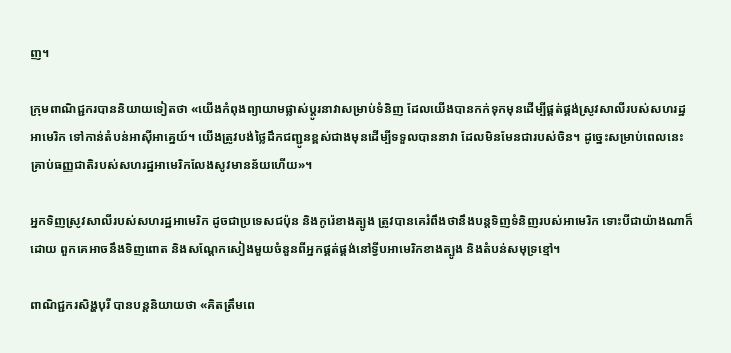ញ។

ក្រុមពាណិជ្ជករបាននិយាយទៀតថា «យើងកំពុងព្យាយាមផ្លាស់ប្តូរនាវាសម្រាប់ទំនិញ ដែលយើងបានកក់ទុកមុនដើម្បីផ្គត់ផ្គង់ស្រូវសាលីរបស់សហរដ្ឋអាមេរិក ទៅកាន់តំបន់អាស៊ីអាគ្នេយ៍។ យើងត្រូវបង់ថ្លៃដឹកជញ្ជូនខ្ពស់ជាងមុនដើម្បីទទួលបាននាវា ដែលមិនមែនជារបស់ចិន។ ដូច្នេះសម្រាប់ពេលនេះ គ្រាប់ធញ្ញជាតិរបស់សហរដ្ឋអាមេរិកលែងសូវមានន័យហើយ»។

អ្នកទិញស្រូវសាលីរបស់សហរដ្ឋអាមេរិក ដូចជាប្រទេសជប៉ុន និងកូរ៉េខាងត្បូង ត្រូវបានគេរំពឹងថានឹងបន្តទិញទំនិញរបស់អាមេរិក ទោះបីជាយ៉ាងណាក៏ដោយ ពួកគេអាចនឹងទិញពោត និងសណ្តែកសៀងមួយចំនួនពីអ្នកផ្គត់ផ្គង់នៅទ្វីបអាមេរិកខាងត្បូង និងតំបន់សមុទ្រខ្មៅ។

ពាណិជ្ជករសិង្ហបុរី បានបន្តនិយាយថា «គិតត្រឹមពេ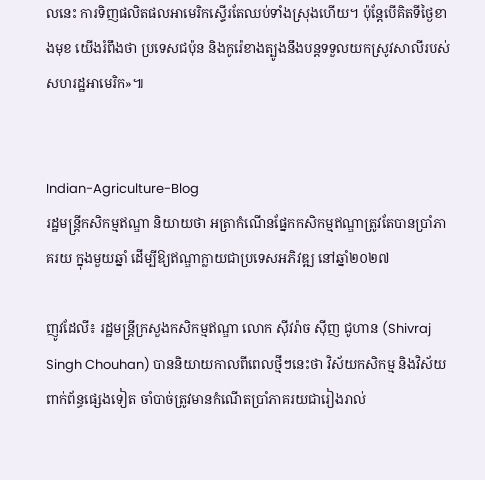លនេះ ការទិញផលិតផលអាមេរិកស្ទើរតែឈប់ទាំងស្រុងហើយ។ ប៉ុន្តែបើគិតទីថ្ងៃខាងមុខ យើងរំពឹងថា ប្រទេសជប៉ុន និងកូរ៉េខាងត្បូងនឹងបន្តទទួលយកស្រូវសាលីរបស់សហរដ្ឋអាមេរិក»៕


Indian-Agriculture-Blog
រដ្ឋមន្រ្តីកសិកម្មឥណ្ឌា និយាយថា អត្រាកំណើនផ្នែកកសិកម្មឥណ្ឌាត្រូវតែបានប្រាំភាគរយ ក្នុងមួយឆ្នាំ ដើម្បីឱ្យឥណ្ឌាក្លាយជាប្រទេសអភិវឌ្ឍ នៅឆ្នាំ២០២៧

ញូវដែលី៖ រដ្ឋមន្ត្រីក្រសួងកសិកម្មឥណ្ឌា លោក ស៊ីវរ៉ាច ស៊ីញ ជូហាន (Shivraj Singh Chouhan) បាននិយាយកាលពីពេលថ្មីៗនេះថា វិស័យកសិកម្ម និងវិស័យពាក់ព័ន្ធផ្សេងទៀត ចាំបាច់ត្រូវមានកំណើតប្រាំភាគរយជារៀងរាល់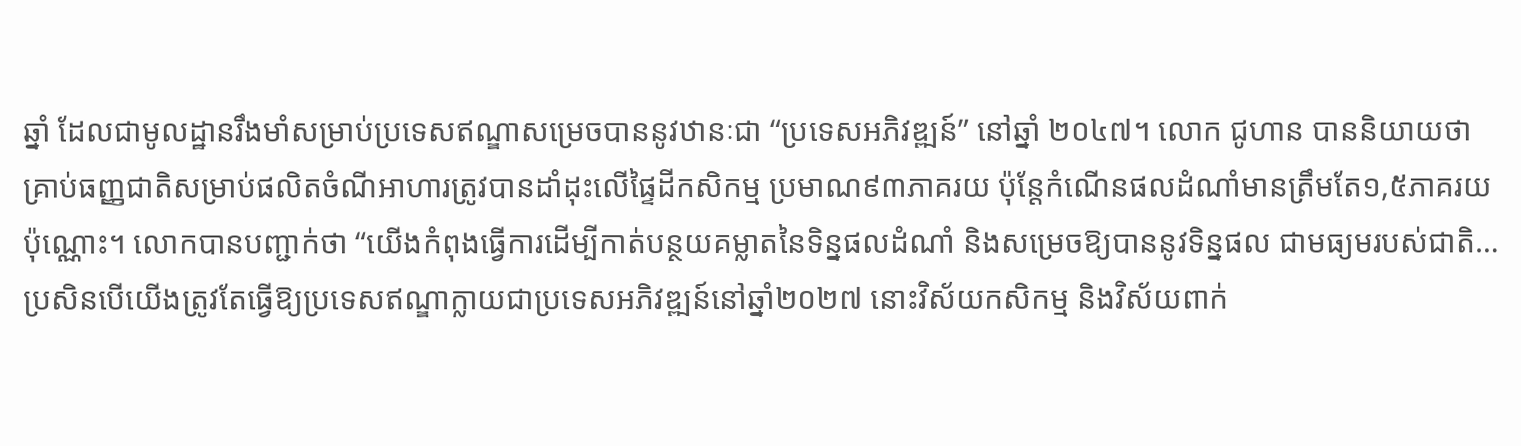ឆ្នាំ ដែលជាមូលដ្ឋានរឹងមាំសម្រាប់ប្រទេសឥណ្ឌាសម្រេចបាននូវឋានៈជា “ប្រទេសអភិវឌ្ឍន៍” នៅឆ្នាំ ២០៤៧។ លោក ជូហាន បាននិយាយថា គ្រាប់ធញ្ញជាតិសម្រាប់ផលិតចំណីអាហារត្រូវបានដាំដុះលើផ្ទៃដីកសិកម្ម ប្រមាណ៩៣ភាគរយ ប៉ុន្តែកំណើនផលដំណាំមានត្រឹមតែ១,៥ភាគរយប៉ុណ្ណោះ។ លោកបានបញ្ជាក់ថា “យើងកំពុងធ្វើការដើម្បីកាត់បន្ថយគម្លាតនៃទិន្នផលដំណាំ និងសម្រេចឱ្យបាននូវទិន្នផល ជាមធ្យមរបស់ជាតិ… ប្រសិនបើយើងត្រូវតែធ្វើឱ្យប្រទេសឥណ្ឌាក្លាយជាប្រទេសអភិវឌ្ឍន៍នៅឆ្នាំ២០២៧ នោះវិស័យកសិកម្ម និងវិស័យពាក់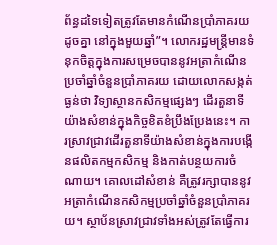ព័ន្ធដទៃទៀតត្រូវតែមានកំណើនប្រាំភាគរយដូចគ្នា នៅក្នុងមួយឆ្នាំ”។ លោករដ្ឋមន្ត្រីមានទំនុកចិត្តក្នុងការសម្រេចបាននូវអត្រាកំណើនប្រចាំឆ្នាំចំនួនប្រាំភាគរយ ដោយលោកសង្កត់ធ្ងន់ថា វិទ្យាស្ថានកសិកម្មផ្សេងៗ ដើរតួនាទីយ៉ាងសំខាន់ក្នុងកិច្ចខិតខំប្រឹងប្រែងនេះ។ ការស្រាវជ្រាវដើរតួនាទីយ៉ាងសំខាន់ក្នុងការបង្កើនផលិតកម្មកសិកម្ម និងកាត់បន្ថយការចំណាយ។ គោលដៅសំខាន់ គឺត្រូវរក្សាបាននូវអត្រាកំណើនកសិកម្មប្រចាំឆ្នាំចំនួនប្រាំភាគរយ។ ស្ថាប័នស្រាវជ្រាវទាំងអស់ត្រូវតែធ្វើការ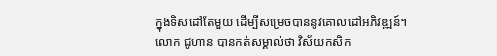ក្នុងទិសដៅតែមួយ ដើម្បីសម្រេចបាននូវគោលដៅអភិវឌ្ឍន៍។ លោក ជូហាន បានកត់សម្គាល់ថា វិស័យកសិក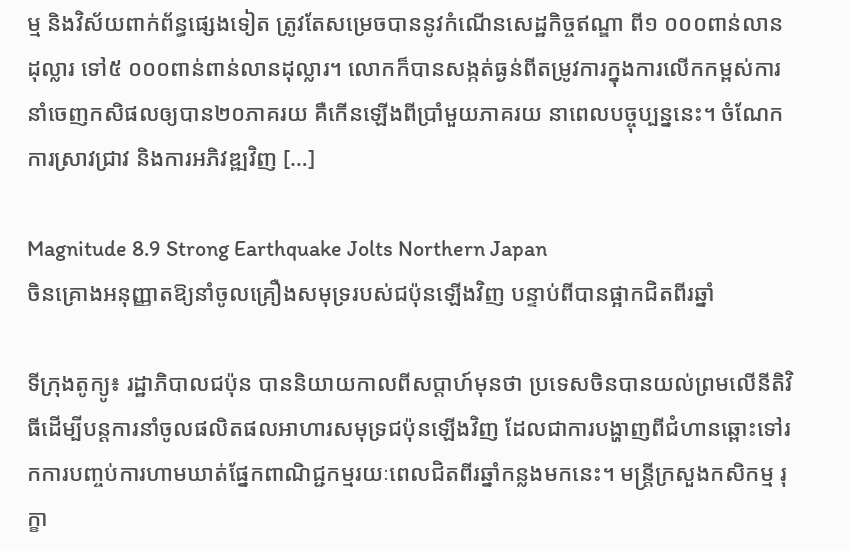ម្ម និងវិស័យពាក់ព័ន្ធផ្សេងទៀត ត្រូវតែសម្រេចបាននូវកំណើនសេដ្ឋកិច្ចឥណ្ឌា ពី១ ០០០ពាន់លានដុល្លារ ទៅ៥ ០០០ពាន់ពាន់លានដុល្លារ។ លោកក៏បានសង្កត់ធ្ងន់ពីតម្រូវការក្នុងការលើកកម្ពស់ការនាំចេញកសិផលឲ្យបាន២០ភាគរយ គឺកើនឡើងពីប្រាំមួយភាគរយ នាពេលបច្ចុប្បន្ននេះ។ ចំណែកការស្រាវជ្រាវ និងការអភិវឌ្ឍវិញ […]

Magnitude 8.9 Strong Earthquake Jolts Northern Japan
ចិនគ្រោងអនុញ្ញាតឱ្យនាំចូលគ្រឿងសមុទ្ររបស់ជប៉ុនឡើងវិញ បន្ទាប់ពីបានផ្អាកជិតពីរឆ្នាំ

ទីក្រុងតូក្យូ៖ រដ្ឋាភិបាលជប៉ុន បាននិយាយកាលពីសប្ដាហ៍មុនថា ប្រទេសចិនបានយល់ព្រមលើនីតិវិធីដើម្បីបន្តការនាំចូលផលិតផលអាហារសមុទ្រជប៉ុនឡើងវិញ ដែលជាការបង្ហាញពីជំហានឆ្ពោះទៅរកការបញ្ចប់ការហាមឃាត់ផ្នែកពាណិជ្ជកម្មរយៈពេលជិតពីរឆ្នាំកន្លងមកនេះ។ មន្ត្រីក្រសួងកសិកម្ម រុក្ខា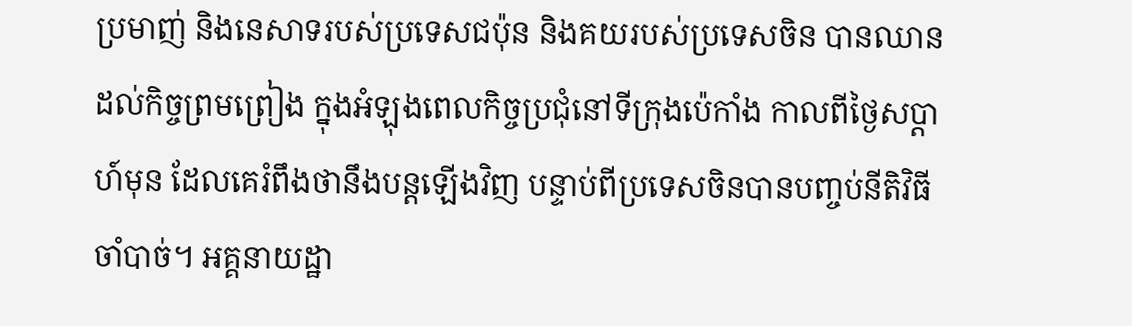ប្រមាញ់ និងនេសាទរបស់ប្រទេសជប៉ុន និងគយរបស់ប្រទេសចិន បានឈានដល់កិច្ចព្រមព្រៀង ក្នុងអំឡុងពេលកិច្ចប្រជុំនៅទីក្រុងប៉េកាំង កាលពីថ្ងៃសប្ដាហ៍មុន ដែលគេរំពឹងថានឹងបន្តឡើងវិញ បន្ទាប់ពីប្រទេសចិនបានបញ្ចប់នីតិវិធីចាំបាច់។ អគ្គនាយដ្ឋា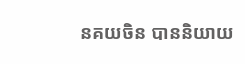នគយចិន បាននិយាយ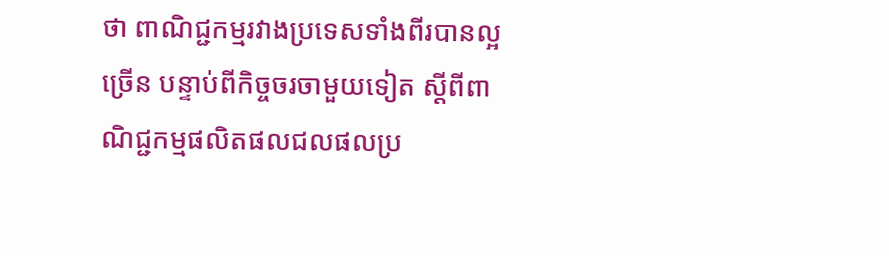ថា ពាណិជ្ជកម្មរវាងប្រទេសទាំងពីរបានល្អច្រើន បន្ទាប់ពីកិច្ចចរចាមួយទៀត ស្តីពីពាណិជ្ជកម្មផលិតផលជលផលប្រ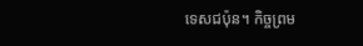ទេសជប៉ុន។ កិច្ចព្រម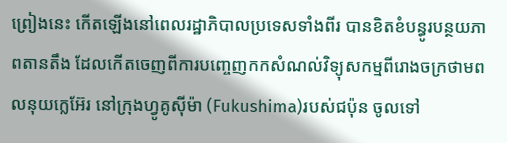ព្រៀងនេះ កើតឡើងនៅពេលរដ្ឋាភិបាលប្រទេសទាំងពីរ បានខិតខំបន្ធូរបន្ថយភាពតានតឹង ដែលកើតចេញពីការបញ្ចេញកកសំណល់វិទ្យុសកម្មពីរោងចក្រថាមពលនុយក្លេអ៊ែរ នៅក្រុងហ្វូគូស៊ីម៉ា (Fukushima)របស់ជប៉ុន ចូលទៅ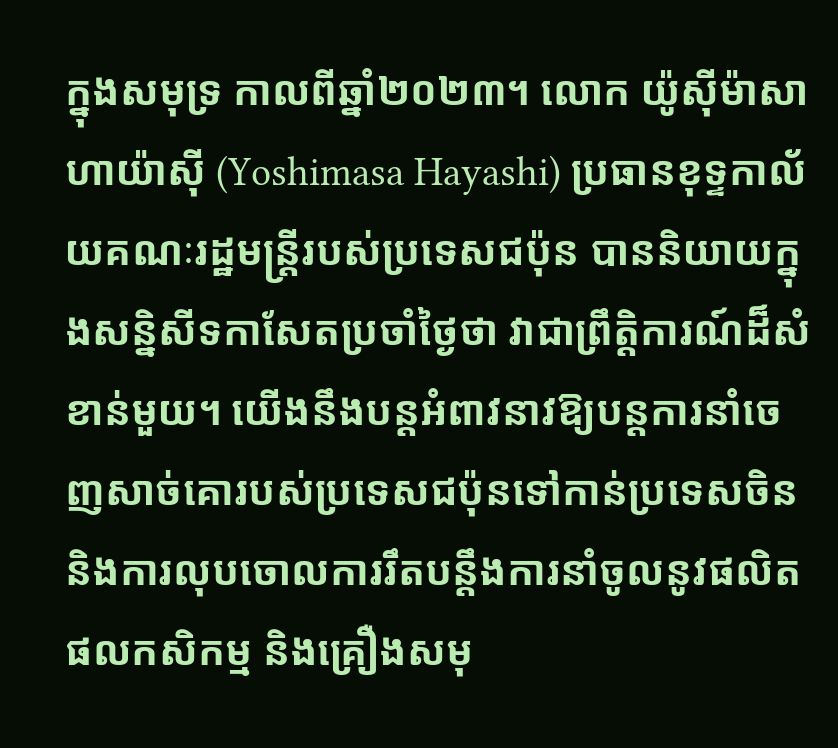ក្នុងសមុទ្រ កាលពីឆ្នាំ២០២៣។ លោក យ៉ូស៊ីម៉ាសា ហាយ៉ាស៊ី (Yoshimasa Hayashi) ប្រធានខុទ្ទកាល័យគណៈរដ្ឋមន្ត្រីរបស់ប្រទេសជប៉ុន បាននិយាយក្នុងសន្និសីទកាសែតប្រចាំថ្ងៃថា វាជាព្រឹត្តិការណ៍ដ៏សំខាន់មួយ។ យើងនឹងបន្តអំពាវនាវឱ្យបន្តការនាំចេញសាច់គោរបស់ប្រទេសជប៉ុនទៅកាន់ប្រទេសចិន និងការលុបចោលការរឹតបន្តឹងការនាំចូលនូវផលិតផលកសិកម្ម និងគ្រឿងសមុ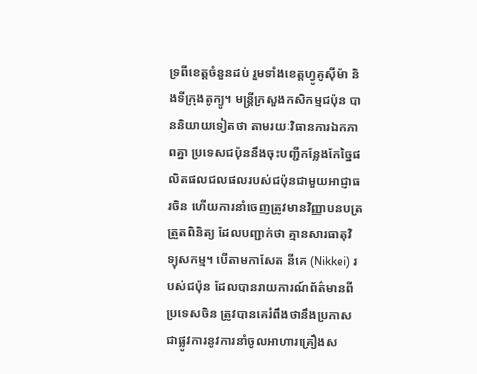ទ្រពីខេត្តចំនួនដប់ រួមទាំងខេត្តហ្វូគូស៊ីម៉ា និងទីក្រុងតូក្យូ។ មន្រ្តីក្រសួងកសិកម្មជប៉ុន បាននិយាយទៀតថា តាមរយៈវិធានការឯកភាពគ្នា ប្រទេសជប៉ុននឹងចុះបញ្ជីកន្លែងកែច្នៃផលិតផលជលផលរបស់ជប៉ុនជាមួយអាជ្ញាធរចិន ហើយការនាំចេញត្រូវមានវិញ្ញាបនបត្រត្រួតពិនិត្យ ដែលបញ្ជាក់ថា គ្មានសារធាតុវិទ្យុសកម្ម។ បើតាមកាសែត នីគេ (Nikkei) របស់ជប៉ុន ដែលបានរាយការណ៍ព័ត៌មានពីប្រទេសចិន ត្រូវបានគេរំពឹងថានឹងប្រកាសជាផ្លូវការនូវការនាំចូលអាហារគ្រឿងស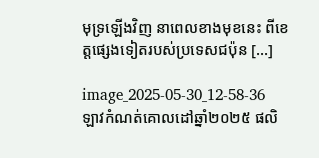មុទ្រឡើងវិញ នាពេលខាងមុខនេះ ពីខេត្តផ្សេងទៀតរបស់ប្រទេសជប៉ុន […]

image_2025-05-30_12-58-36
ឡាវកំណត់គោលដៅឆ្នាំ២០២៥ ផលិ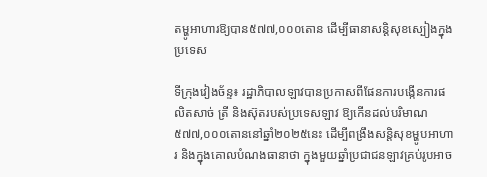តម្ហូអាហារឱ្យបាន៥៧៧,០០០តោន ដើម្បីធានាសន្តិសុខស្បៀងក្នុងប្រទេស

ទីក្រុងវៀងច័ន្ទ៖ រដ្ឋាភិបាលឡាវបានប្រកាសពីផែនការបង្កើនការផលិតសាច់ ត្រី និងស៊ុតរបស់ប្រទេសឡាវ ឱ្យកើនដល់បរិមាណ៥៧៧,០០០តោននៅឆ្នាំ២០២៥នេះ ដើម្បីពង្រឹងសន្តិសុខម្ហូបអាហារ និងក្នុងគោលបំណងធានាថា ក្នុងមួយឆ្នាំប្រជាជនឡាវគ្រប់រូបអាច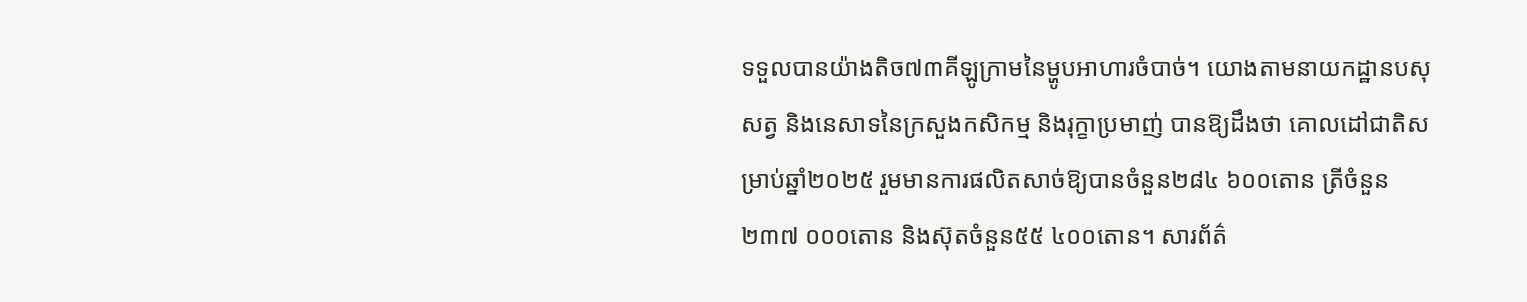ទទួលបានយ៉ាងតិច៧៣គីឡូក្រាមនៃម្ហូបអាហារចំបាច់។ យោងតាមនាយកដ្ឋានបសុសត្វ និងនេសាទនៃក្រសួងកសិកម្ម និងរុក្ខាប្រមាញ់ បានឱ្យដឹងថា គោលដៅជាតិសម្រាប់ឆ្នាំ២០២៥ រួមមានការផលិតសាច់ឱ្យបានចំនួន២៨៤ ៦០០តោន ត្រីចំនួន២៣៧ ០០០តោន និងស៊ុតចំនួន៥៥ ៤០០តោន។ សារព័ត៌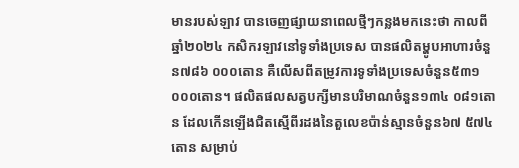មានរបស់ឡាវ បានចេញផ្សាយនាពេលថ្មីៗកន្លងមកនេះថា កាលពីឆ្នាំ២០២៤ កសិករឡាវនៅទូទាំងប្រទេស បានផលិតម្ហូបអាហារចំនួន៧៨៦ ០០០តោន គឺលើសពីតម្រូវការទូទាំងប្រទេសចំនួន៥៣១ ០០០តោន។ ផលិតផលសត្វបក្សីមានបរិមាណចំនួន១៣៤ ០៨១តោន ដែលកើនឡើងជិតស្មើពីរដងនៃតួលេខប៉ាន់ស្មានចំនួន៦៧ ៥៧៤តោន សម្រាប់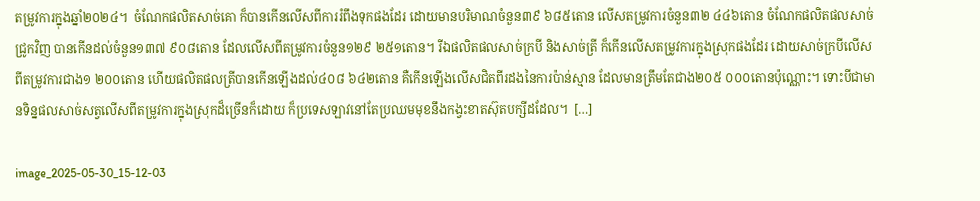តម្រូវការក្នុងឆ្នាំ២០២៤។  ចំណែកផលិតសាច់គោ ក៏បានកើនលើសពីការរំពឹងទុកផងដែរ ដោយមានបរិមាណចំនួន៣៩ ៦៨៥តោន លើសតម្រូវការចំនួន៣២ ៤៤៦តោន ចំណែកផលិតផលសាច់ជ្រូកវិញ បានកើនដល់ចំនួន១៣៧ ៩០៨តោន ដែលលើសពីតម្រូវការចំនួន១២៩ ២៥១តោន។ រីឯផលិតផលសាច់ក្របី និងសាច់ត្រី ក៏កើនលើសតម្រូវការក្នុងស្រុកផងដែរ ដោយសាច់ក្របីលើសពីតម្រូវការជាង១ ២០០តោន ហើយផលិតផលត្រីបានកើនឡើងដល់៤០៨ ៦៤២តោន គឺកើនឡើងលើសជិតពីរដងនៃការប៉ាន់ស្មាន ដែលមានត្រឹមតែជាង២០៥ ០០០តោនប៉ុណ្ណោះ។ ទោះបីជាមានទិន្នផលសាច់សត្វលើសពីតម្រូវការក្នុងស្រុកដ៏ច្រើនក៏ដោយ ក៏ប្រទេសឡាវនៅតែប្រឈមមុខនឹងកង្វះខាតស៊ុតបក្សីដដែល។  […]

image_2025-05-30_15-12-03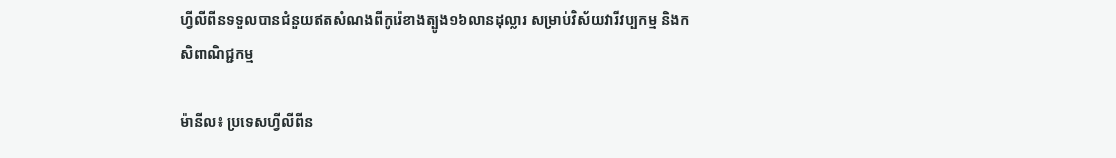ហ្វីលីពីនទទួលបានជំនួយឥតសំណងពីកូរ៉េខាងត្បូង១៦លានដុល្លារ សម្រាប់វិស័យវារីវប្បកម្ម និងកសិពាណិជ្ជកម្ម

ម៉ានីល៖ ប្រទេសហ្វីលីពីន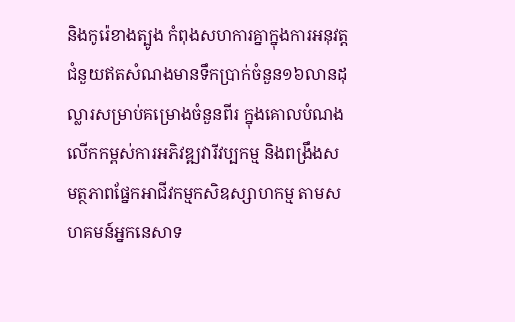និងកូរ៉េខាងត្បូង កំពុងសហការគ្នាក្នុងការអនុវត្តជំនួយឥតសំណងមានទឹកប្រាក់ចំនួន១៦លានដុល្លារសម្រាប់គម្រោងចំនួនពីរ ក្នុងគោលបំណងលើកកម្ពស់ការអភិវឌ្ឍវារីវប្បកម្ម និងពង្រឹងសមត្ថភាពផ្នែកអាជីវកម្មកសិឧស្សាហកម្ម តាមសហគមន៍អ្នកនេសាទ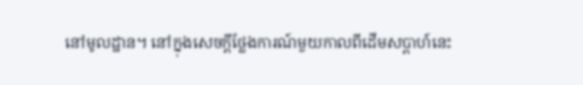នៅមូលដ្ឋាន។ នៅក្នុងសេចក្តីថ្លែងការណ៍មួយកាលពីដើមសប្តាហ៍នេះ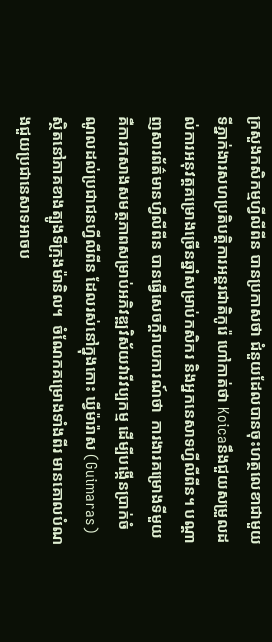ក្រសួងកសិកម្មហ្វីលីពីន បានប្រកាសថា ជំនួយដែលបានចុះហត្ថលេខាជាមួយទីភ្នាក់ងារសហប្រតិបត្តិការអន្តរជាតិកូរ៉េ ហៅកាត់ថា Koicaនឹងជួយសម្រួលដល់ការអនុវត្តគម្រោងច្រើនឆ្នាំសម្រាប់កសិករ និងអ្នកនេសាទហ្វីលីពីន។ បណ្តាញសារព័ត៌មានហ្វីលីពីន បានធ្វើសេចក្តីរាយការណ៍ថា  ការងារគម្រោងទីមួយ គឺការកសាងសមត្ថភាពសម្រាប់អភិវឌ្ឍវិស័យវារីវប្បកម្ម ដើម្បីបង្កើនប្រាក់ចំណូលដល់ប្រជាជនហ្វីលីពីន ដែលរស់នៅក្នុងកោះ ឃ្វីម៉ារ៉ាស (Guimaras) ស្ថិតនៅភាគខាងត្បូងទីក្រុងម៉ានិល។  ចំណែកគម្រោងទាំងពីរ មានគោលបំណងជួយប្រជានេសាទអាចប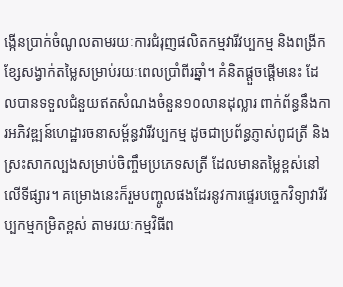ង្កើនប្រាក់ចំណូលតាមរយៈការជំរុញផលិតកម្មវារីវប្បកម្ម និងពង្រីកខ្សែសង្វាក់តម្លៃសម្រាប់រយៈពេលប្រាំពីរឆ្នាំ។ គំនិតផ្តួចផ្តើមនេះ ដែលបានទទួលជំនួយឥតសំណងចំនួន១០លានដុល្លារ ពាក់ព័ន្ធនឹងការអភិវឌ្ឍន៍ហេដ្ឋារចនាសម្ព័ន្ធវារីវប្បកម្ម ដូចជាប្រព័ន្ធភ្ញាស់ពូជត្រី និងស្រះសាកល្បងសម្រាប់ចិញ្ចឹមប្រភេទសត្រី ដែលមានតម្លៃខ្ពស់នៅលើទីផ្សារ។ គម្រោងនេះក៏រួមបញ្ចូលផងដែរនូវការផ្ទេរបច្ចេកវិទ្យាវារីវប្បកម្មកម្រិតខ្ពស់ តាមរយៈកម្មវិធីព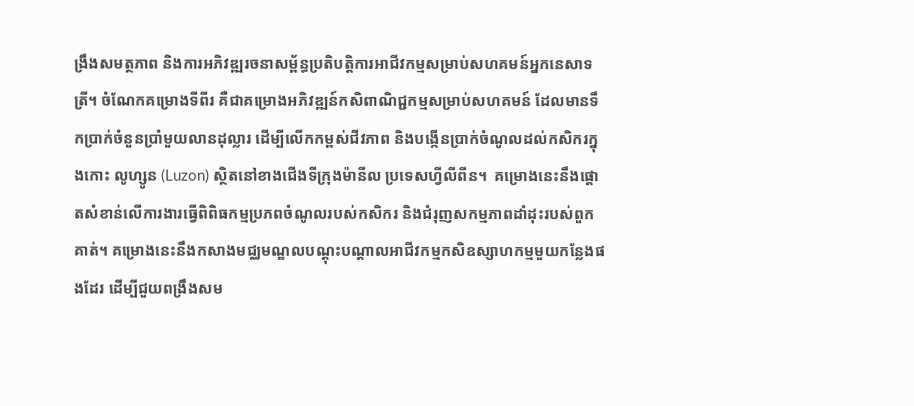ង្រឹងសមត្ថភាព និងការអភិវឌ្ឍរចនាសម្ព័ន្ធប្រតិបត្តិការអាជីវកម្មសម្រាប់សហគមន៍អ្នកនេសាទត្រី។ ចំណែកគម្រោងទីពីរ គឺជាគម្រោងអភិវឌ្ឍន៍កសិពាណិជ្ជកម្មសម្រាប់សហគមន៍ ដែលមានទឹកប្រាក់ចំនួនប្រាំមួយលានដុល្លារ ដើម្បីលើកកម្ពស់ជីវភាព និងបង្កើនប្រាក់ចំណូលដល់កសិករក្នុងកោះ លូហ្សូន (Luzon) ស្ថិតនៅខាងជើងទីក្រុងម៉ានីល ប្រទេសហ្វីលីពីន។  គម្រោងនេះនឹងផ្តោតសំខាន់លើការងារធ្វើពិពិធកម្មប្រភពចំណូលរបស់កសិករ និងជំរុញសកម្មភាពដាំដុះរបស់ពួកគាត់។ គម្រោងនេះនឹងកសាងមជ្ឈមណ្ឌលបណ្ដុះបណ្ដាលអាជីវកម្មកសិឧស្សាហកម្មមួយកន្លែងផងដែរ ដើម្បីជួយពង្រឹងសម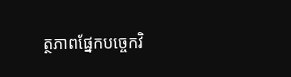ត្ថភាពផ្នែកបច្ចេកវិ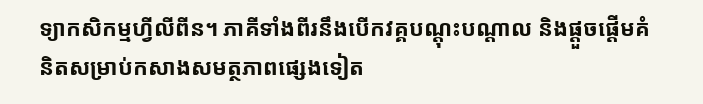ទ្យាកសិកម្មហ្វីលីពីន។ ភាគីទាំងពីរនឹងបើកវគ្គបណ្តុះបណ្តាល និងផ្តួចផ្តើមគំនិតសម្រាប់កសាងសមត្ថភាពផ្សេងទៀត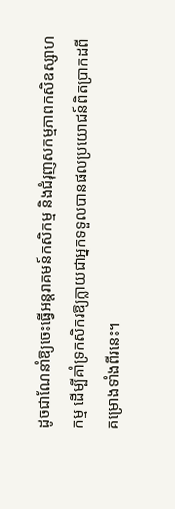ដូចជាណែនាំឱ្យចេះធ្វើអន្តរាគមន៍កសិកម្ម និងជំរុញសកម្មភាពកសិឧស្សាហកម្ម ដើម្បីគាំទ្រកសិករឱ្យក្លាយជាអ្នកទទួលបានផលប្រយោជន៍ពិតប្រាកដពីគម្រោងទាំងពីរនេះ។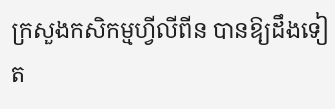ក្រសួងកសិកម្មហ្វីលីពីន បានឱ្យដឹងទៀត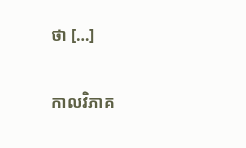ថា […]

កាលវិភាគ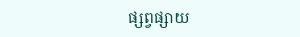ផ្សព្វផ្សាយ